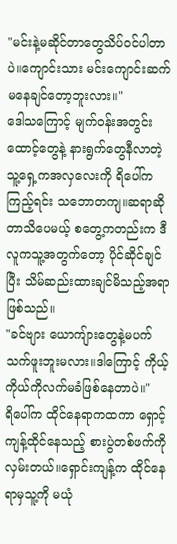"မင်းနဲ့မဆိုင်တာတွေသိပ်ဝင်ပါတာပဲ။ကျောင်းသား မင်းကျောင်းဆက်မနေချင်တော့ဘူးလား။"
ဒေါသကြောင့် မျက်ဝန်းအတွင်းထောင့်တွေနဲ့ နားရွက်တွေနီလာတဲ့ သူ့ရှေ့ကအလှလေးကို ရိပေါ်ကကြည့်ရင်း သဘောတကျ။ဆရာဆိုတာသိပေမယ့် စတွေ့ကတည်းက ဒီလူကသူ့အတွက်တော့ ပိုင်ဆိုင်ချင်ပြီး သိမ်ဆည်းထားချင်မိသည့်အရာဖြစ်သည်။
"ခင်ဗျား ယောကျ်ားတွေနဲ့မပက်သက်ဖူးဘူးမလား။ဒါကြောင့် ကိုယ့်ကိုယ်ကိုလက်မခံဖြစ်နေတာပဲ။"
ရိပေါ်က ထိုင်နေရာကထကာ ရှောင့်ကျန့်ထိုင်နေသည့် စားပွဲတစ်ဖက်ကို လှမ်းတယ်။ရှောင်းကျန့်က ထိုင်နေရာမှသူ့ကို မယုံ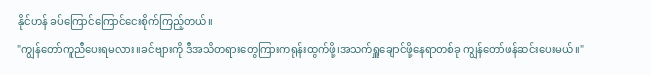နိုင်ဟန် ခပ်ကြောင်ကြောင်ငေးစိုက်ကြည့်တယ်။
"ကျွန်တော်ကူညီပေးရမလား။ခင်ဗျားကို ဒီအသိတရားတွေကြားကရုန်းထွက်ဖို့၊အသက်ရှူချောင်ဖို့နေရာတစ်ခု ကျွန်တော်ဖန်ဆင်းပေးမယ်။"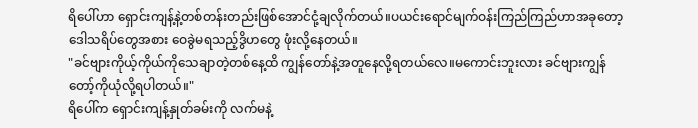ရိပေါ်ဟာ ရှောင်းကျန့်နဲ့တစ်တန်းတည်းဖြစ်အောင်ငုံ့ချလိုက်တယ်။ပယင်းရောင်မျက်ဝန်းကြည်ကြည်ဟာအခုတော့ဒေါသရိပ်တွေအစား ဝေခွဲမရသည့်ဒွိဟတွေ ဖုံးလို့နေတယ်။
"ခင်ဗျားကိုယ့်ကိုယ်ကိုသေချာတဲ့တစ်နေ့ထိ ကျွန်တော်နဲ့အတူနေလို့ရတယ်လေ။မကောင်းဘူးလား ခင်ဗျားကျွန်တော့်ကိုယုံလို့ရပါတယ်။"
ရိပေါ်က ရှောင်းကျန့်နှုတ်ခမ်းကို လက်မနဲ့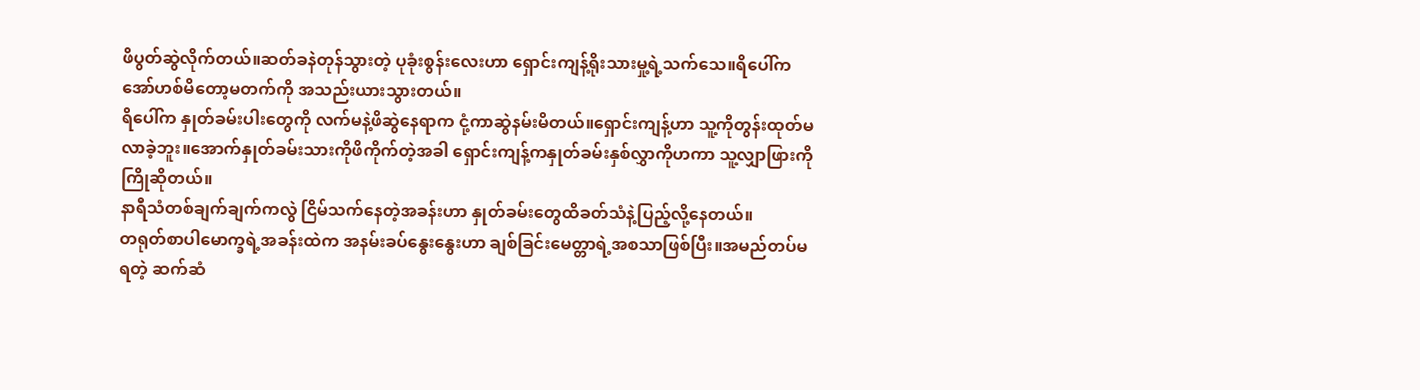ဖိပွတ်ဆွဲလိုက်တယ်။ဆတ်ခနဲတုန်သွားတဲ့ ပုခုံးစွန်းလေးဟာ ရှောင်းကျန့်ရိုးသားမှု့ရဲ့သက်သေ။ရိပေါ်က အော်ဟစ်မိတော့မတက်ကို အသည်းယားသွားတယ်။
ရိပေါ်က နှုတ်ခမ်းပါးတွေကို လက်မနဲ့ဖိဆွဲနေရာက ငုံ့ကာဆွဲနမ်းမိတယ်။ရှောင်းကျန့်ဟာ သူ့ကိုတွန်းထုတ်မလာခဲ့ဘူး။အောက်နှုတ်ခမ်းသားကိုဖိကိုက်တဲ့အခါ ရှောင်းကျန့်ကနှုတ်ခမ်းနှစ်လွှာကိုဟကာ သူ့လျှာဖြားကိုကြိုဆိုတယ်။
နာရီသံတစ်ချက်ချက်ကလွဲ ငြိမ်သက်နေတဲ့အခန်းဟာ နှုတ်ခမ်းတွေထိခတ်သံနဲ့ပြည့်လို့နေတယ်။
တရုတ်စာပါမောက္ခရဲ့အခန်းထဲက အနမ်းခပ်နွေးနွေးဟာ ချစ်ခြင်းမေတ္တာရဲ့အစသာဖြစ်ပြီး။အမည်တပ်မရတဲ့ ဆက်ဆံ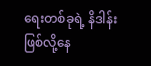ရေးတစ်ခုရဲ့ နိဒါန်းဖြစ်လို့နေ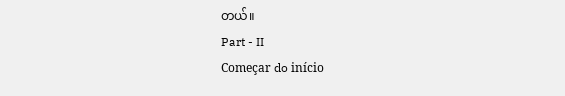တယ်။
Part - II
Começar do início